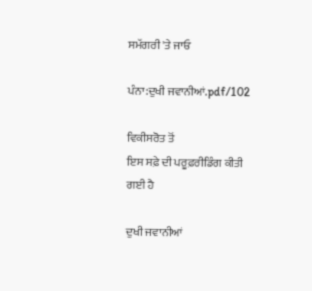ਸਮੱਗਰੀ 'ਤੇ ਜਾਓ

ਪੰਨਾ:ਦੁਖੀ ਜਵਾਨੀਆਂ.pdf/102

ਵਿਕੀਸਰੋਤ ਤੋਂ
ਇਸ ਸਫ਼ੇ ਦੀ ਪਰੂਫ਼ਰੀਡਿੰਗ ਕੀਤੀ ਗਈ ਹੈ

ਦੁਖੀ ਜਵਾਨੀਆਂ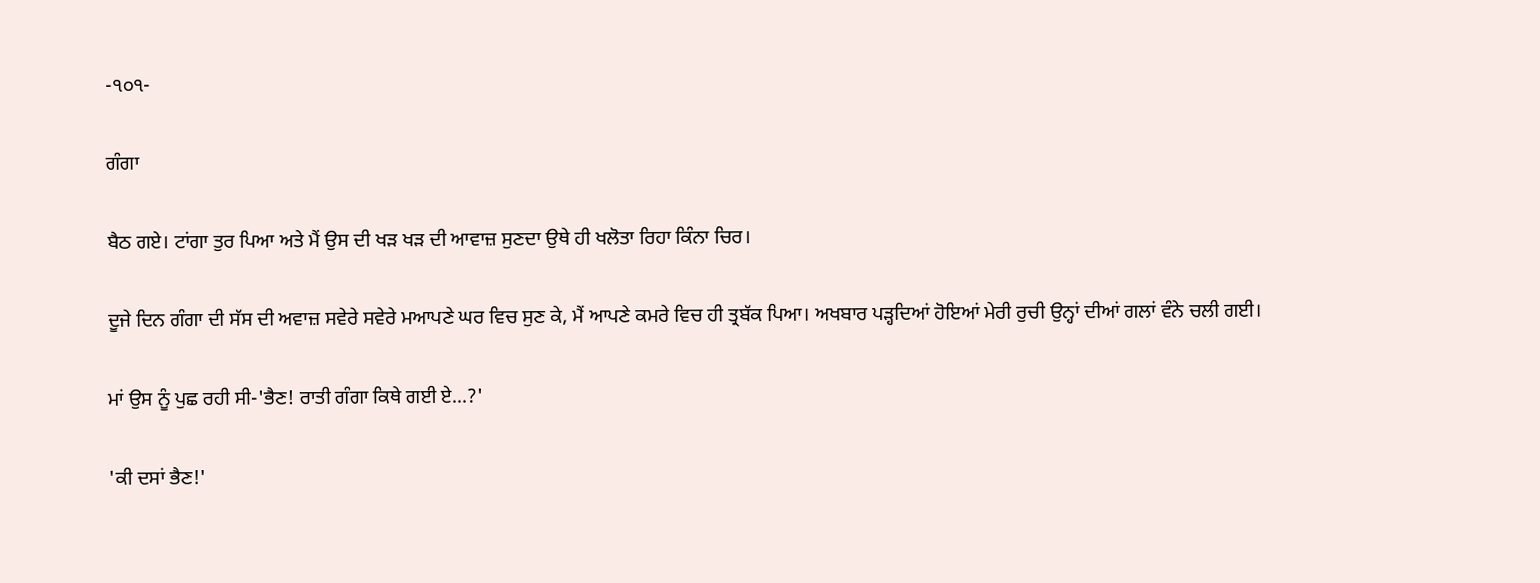-੧੦੧-

ਗੰਗਾ

ਬੈਠ ਗਏ। ਟਾਂਗਾ ਤੁਰ ਪਿਆ ਅਤੇ ਮੈਂ ਉਸ ਦੀ ਖੜ ਖੜ ਦੀ ਆਵਾਜ਼ ਸੁਣਦਾ ਉਥੇ ਹੀ ਖਲੋਤਾ ਰਿਹਾ ਕਿੰਨਾ ਚਿਰ।

ਦੂਜੇ ਦਿਨ ਗੰਗਾ ਦੀ ਸੱਸ ਦੀ ਅਵਾਜ਼ ਸਵੇਰੇ ਸਵੇਰੇ ਮਆਪਣੇ ਘਰ ਵਿਚ ਸੁਣ ਕੇ, ਮੈਂ ਆਪਣੇ ਕਮਰੇ ਵਿਚ ਹੀ ਤ੍ਰਬੱਕ ਪਿਆ। ਅਖਬਾਰ ਪੜ੍ਹਦਿਆਂ ਹੋਇਆਂ ਮੇਰੀ ਰੁਚੀ ਉਨ੍ਹਾਂ ਦੀਆਂ ਗਲਾਂ ਵੰਨੇ ਚਲੀ ਗਈ।

ਮਾਂ ਉਸ ਨੂੰ ਪੁਛ ਰਹੀ ਸੀ-'ਭੈਣ! ਰਾਤੀ ਗੰਗਾ ਕਿਥੇ ਗਈ ਏ...?'

'ਕੀ ਦਸਾਂ ਭੈਣ!'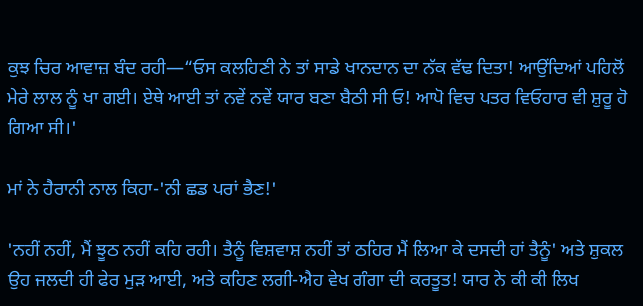ਕੁਝ ਚਿਰ ਆਵਾਜ਼ ਬੰਦ ਰਹੀ—“ਓਸ ਕਲਹਿਣੀ ਨੇ ਤਾਂ ਸਾਡੇ ਖਾਨਦਾਨ ਦਾ ਨੱਕ ਵੱਢ ਦਿਤਾ! ਆਉਂਦਿਆਂ ਪਹਿਲੋਂ ਮੇਰੇ ਲਾਲ ਨੂੰ ਖਾ ਗਈ। ਏਥੇ ਆਈ ਤਾਂ ਨਵੇਂ ਨਵੇਂ ਯਾਰ ਬਣਾ ਬੈਠੀ ਸੀ ਓ! ਆਪੋ ਵਿਚ ਪਤਰ ਵਿਓਹਾਰ ਵੀ ਸ਼ੁਰੂ ਹੋ ਗਿਆ ਸੀ।'

ਮਾਂ ਨੇ ਹੈਰਾਨੀ ਨਾਲ ਕਿਹਾ-'ਨੀ ਛਡ ਪਰਾਂ ਭੈਣ!'

'ਨਹੀਂ ਨਹੀਂ, ਮੈਂ ਝੂਠ ਨਹੀਂ ਕਹਿ ਰਹੀ। ਤੈਨੂੰ ਵਿਸ਼ਵਾਸ਼ ਨਹੀਂ ਤਾਂ ਠਹਿਰ ਮੈਂ ਲਿਆ ਕੇ ਦਸਦੀ ਹਾਂ ਤੈਨੂੰ' ਅਤੇ ਸ਼ੁਕਲ ਉਹ ਜਲਦੀ ਹੀ ਫੇਰ ਮੁੜ ਆਈ, ਅਤੇ ਕਹਿਣ ਲਗੀ-ਐਹ ਵੇਖ ਗੰਗਾ ਦੀ ਕਰਤੂਤ! ਯਾਰ ਨੇ ਕੀ ਕੀ ਲਿਖ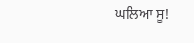ਘਲਿਆ ਸੂ!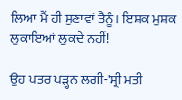ਲਿਆ ਮੈਂ ਹੀ ਸੁਣਾਵਾਂ ਤੈਨੂੰ। ਇਸ਼ਕ ਮੁਸ਼ਕ ਲੁਕਾਇਆਂ ਲੁਕਦੇ ਨਹੀਂ!

ਉਹ ਪਤਰ ਪੜ੍ਹਨ ਲਗੀ-'ਸ੍ਰੀ ਮਤੀ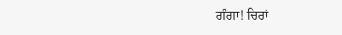ਗੰਗਾ! ਚਿਰਾਂ